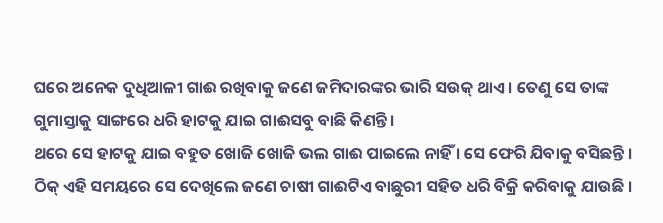ଘରେ ଅନେକ ଦୁଧିଆଳୀ ଗାଈ ରଖିବାକୁ ଜଣେ ଜମିଦାରଙ୍କର ଭାରି ସଉକ୍ ଥାଏ । ତେଣୁ ସେ ତାଙ୍କ ଗୁମାସ୍ତାକୁ ସାଙ୍ଗରେ ଧରି ହାଟକୁ ଯାଇ ଗାଈସବୁ ବାଛି କିଣନ୍ତି ।
ଥରେ ସେ ହାଟକୁ ଯାଇ ବହୁତ ଖୋଜି ଖୋଜି ଭଲ ଗାଈ ପାଇଲେ ନାହିଁ । ସେ ଫେରି ଯିବାକୁ ବସିଛନ୍ତି । ଠିକ୍ ଏହି ସମୟରେ ସେ ଦେଖିଲେ ଜଣେ ଚାଷୀ ଗାଈଟିଏ ବାଛୁରୀ ସହିତ ଧରି ବିକ୍ରି କରିବାକୁ ଯାଉଛି ।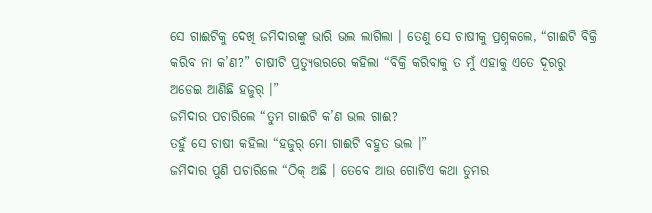ସେ ଗାଈଟିକୁ ଦେଖି ଜମିଦାରଙ୍କୁ ଭାରି ଭଲ ଲାଗିଲା । ତେଣୁ ସେ ଚାଷୀକୁ ପ୍ରଶ୍ନକଲେ, “ଗାଈଟି ବିକ୍ରି କରିବ ନା କ’ଣ?” ଚାଷୀଟି ପ୍ରତ୍ୟୁତ୍ତରରେ କହିଲା “ବିକ୍ରି କରିବାକୁ ତ ମୁଁ ଏହାକୁ ଏତେ ଦୂରରୁ ଅଡେଇ ଆଣିଛି ହଜୁର୍ ।”
ଜମିଦାର ପଚାରିଲେ “ତୁମ ଗାଈଟି କ’ଣ ଭଲ ଗାଈ?
ତହୁଁ ସେ ଚାଷୀ କହିଲା “ହଜୁର୍ ମୋ ଗାଈଟି ବହୁତ ଭଲ ।”
ଜମିଦାର ପୁଣି ପଚାରିଲେ “ଠିକ୍ ଅଛି । ତେବେ ଆଉ ଗୋଟିଏ କଥା ତୁମର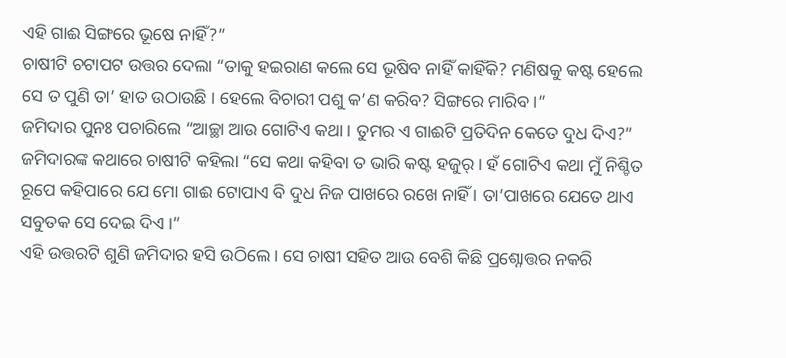ଏହି ଗାଈ ସିଙ୍ଗରେ ଭୂଷେ ନାହିଁ?”
ଚାଷୀଟି ଚଟାପଟ ଉତ୍ତର ଦେଲା “ତାକୁ ହଇରାଣ କଲେ ସେ ଭୂଷିବ ନାହିଁ କାହିଁକି? ମଣିଷକୁ କଷ୍ଟ ହେଲେ ସେ ତ ପୁଣି ତା’ ହାତ ଉଠାଉଛି । ହେଲେ ବିଚାରୀ ପଶୁ କ’ଣ କରିବ? ସିଙ୍ଗରେ ମାରିବ ।”
ଜମିଦାର ପୁନଃ ପଚାରିଲେ “ଆଚ୍ଛା ଆଉ ଗୋଟିଏ କଥା । ତୁମର ଏ ଗାଈଟି ପ୍ରତିଦିନ କେତେ ଦୁଧ ଦିଏ?”
ଜମିଦାରଙ୍କ କଥାରେ ଚାଷୀଟି କହିଲା “ସେ କଥା କହିବା ତ ଭାରି କଷ୍ଟ ହଜୁର୍ । ହଁ ଗୋଟିଏ କଥା ମୁଁ ନିଶ୍ଚିତ ରୂପେ କହିପାରେ ଯେ ମୋ ଗାଈ ଟୋପାଏ ବି ଦୁଧ ନିଜ ପାଖରେ ରଖେ ନାହିଁ । ତା’ପାଖରେ ଯେତେ ଥାଏ ସବୁତକ ସେ ଦେଇ ଦିଏ ।”
ଏହି ଉତ୍ତରଟି ଶୁଣି ଜମିଦାର ହସି ଉଠିଲେ । ସେ ଚାଷୀ ସହିତ ଆଉ ବେଶି କିଛି ପ୍ରଶ୍ନୋତ୍ତର ନକରି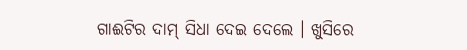ଗାଈଟିର ଦାମ୍ ସିଧା ଦେଇ ଦେଲେ । ଖୁସିରେ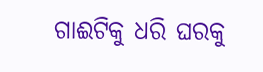ଗାଈଟିକୁ ଧରି ଘରକୁ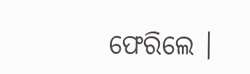ଫେରିଲେ ।